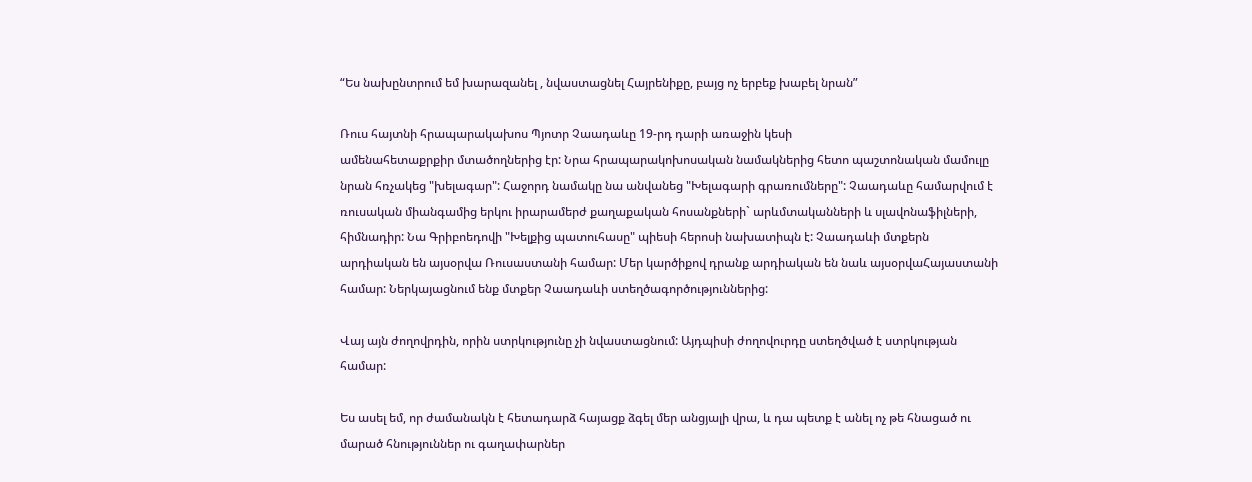“Ես նախընտրում եմ խարազանել , նվաստացնել Հայրենիքը, բայց ոչ երբեք խաբել նրան”

Ռուս հայտնի հրապարակախոս Պյոտր Չաադաևը 19-րդ դարի առաջին կեսի
ամենահետաքրքիր մտածողներից էր: Նրա հրապարակոխոսական նամակներից հետո պաշտոնական մամուլը նրան հռչակեց "խելագար": Հաջորդ նամակը նա անվանեց "Խելագարի գրառումները": Չաադաևը համարվում է ռուսական միանգամից երկու իրարամերժ քաղաքական հոսանքների` արևմտականների և սլավոնաֆիլների, հիմնադիր: Նա Գրիբոեդովի "Խելքից պատուհասը" պիեսի հերոսի նախատիպն է: Չաադաևի մտքերն արդիական են այսօրվա Ռուսաստանի համար: Մեր կարծիքով դրանք արդիական են նաև այսօրվաՀայաստանի համար: Ներկայացնում ենք մտքեր Չաադաևի ստեղծագործություններից:

Վայ այն ժողովրդին, որին ստրկությունը չի նվաստացնում: Այդպիսի ժողովուրդը ստեղծված է ստրկության համար:

Ես ասել եմ, որ ժամանակն է հետադարձ հայացք ձգել մեր անցյալի վրա, և դա պետք է անել ոչ թե հնացած ու մարած հնություններ ու գաղափարներ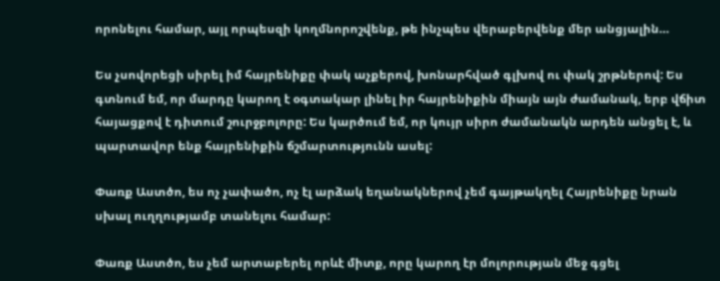որոնելու համար, այլ որպեսզի կողմնորոշվենք, թե ինչպես վերաբերվենք մեր անցյալին…

Ես չսովորեցի սիրել իմ հայրենիքը փակ աչքերով, խոնարհված գլխով ու փակ շրթներով: Ես գտնում եմ, որ մարդը կարող է օգտակար լինել իր հայրենիքին միայն այն ժամանակ, երբ վճիտ հայացքով է դիտում շուրջբոլորը: Ես կարծում եմ, որ կույր սիրո ժամանակն արդեն անցել է, և պարտավոր ենք հայրենիքին ճշմարտությունն ասել:

Փառք Աստծո, ես ոչ չափածո, ոչ էլ արձակ եղանակներով չեմ գայթակղել Հայրենիքը նրան սխալ ուղղությամբ տանելու համար:

Փառք Աստծո, ես չեմ արտաբերել որևէ միտք, որը կարող էր մոլորության մեջ գցել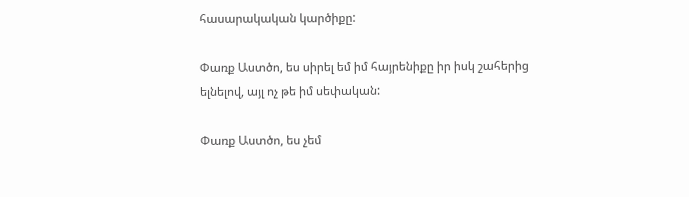հասարակական կարծիքը:

Փառք Աստծո, ես սիրել եմ իմ հայրենիքը իր իսկ շահերից ելնելով, այլ ոչ թե իմ սեփական:

Փառք Աստծո, ես չեմ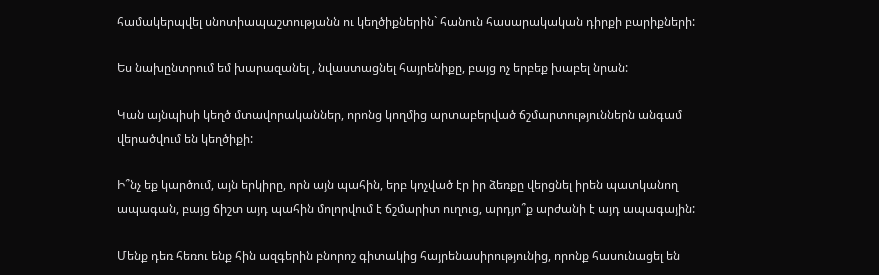համակերպվել սնոտիապաշտությանն ու կեղծիքներին` հանուն հասարակական դիրքի բարիքների:

Ես նախընտրում եմ խարազանել , նվաստացնել հայրենիքը, բայց ոչ երբեք խաբել նրան:

Կան այնպիսի կեղծ մտավորականներ, որոնց կողմից արտաբերված ճշմարտություններն անգամ վերածվում են կեղծիքի:

Ի՞նչ եք կարծում, այն երկիրը, որն այն պահին, երբ կոչված էր իր ձեռքը վերցնել իրեն պատկանող ապագան, բայց ճիշտ այդ պահին մոլորվում է ճշմարիտ ուղուց, արդյո՞ք արժանի է այդ ապագային:

Մենք դեռ հեռու ենք հին ազգերին բնորոշ գիտակից հայրենասիրությունից, որոնք հասունացել են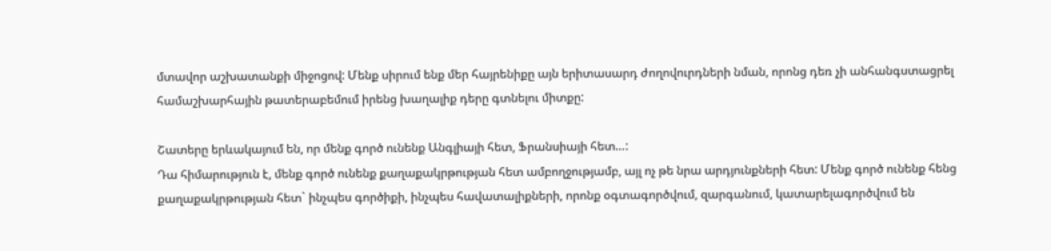մտավոր աշխատանքի միջոցով: Մենք սիրում ենք մեր հայրենիքը այն երիտասարդ ժողովուրդների նման, որոնց դեռ չի անհանգստացրել համաշխարհային թատերաբեմում իրենց խաղալիք դերը գտնելու միտքը:

Շատերը երևակայում են, որ մենք գործ ունենք Անգլիայի հետ, Ֆրանսիայի հետ…:
Դա հիմարություն է, մենք գործ ունենք քաղաքակրթության հետ ամբողջությամբ, այլ ոչ թե նրա արդյունքների հետ: Մենք գործ ունենք հենց քաղաքակրթության հետ` ինչպես գործիքի, ինչպես հավատալիքների, որոնք օգտագործվում, զարգանում, կատարելագործվում են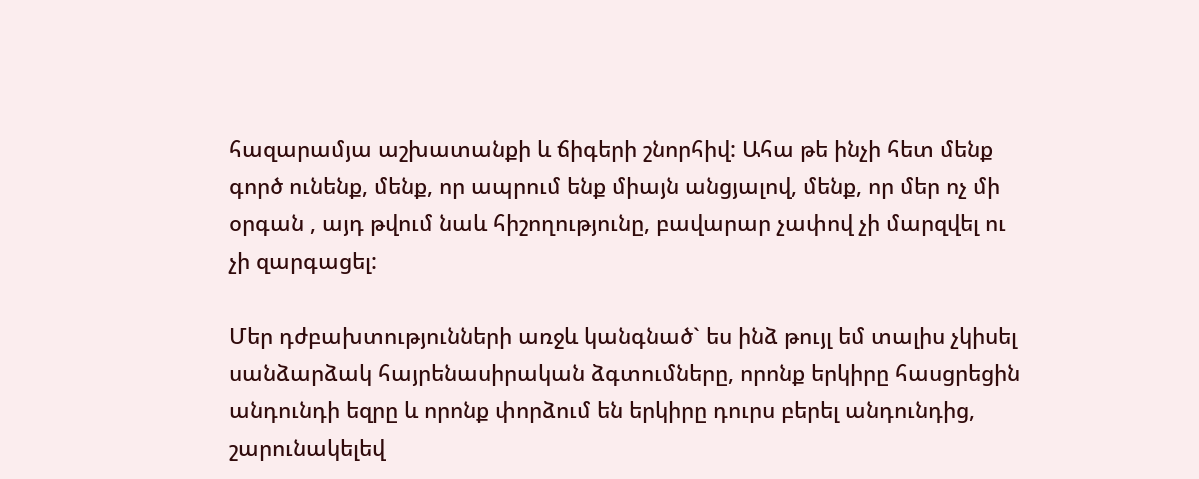հազարամյա աշխատանքի և ճիգերի շնորհիվ: Ահա թե ինչի հետ մենք գործ ունենք, մենք, որ ապրում ենք միայն անցյալով, մենք, որ մեր ոչ մի օրգան , այդ թվում նաև հիշողությունը, բավարար չափով չի մարզվել ու չի զարգացել:

Մեր դժբախտությունների առջև կանգնած` ես ինձ թույլ եմ տալիս չկիսել սանձարձակ հայրենասիրական ձգտումները, որոնք երկիրը հասցրեցին անդունդի եզրը և որոնք փորձում են երկիրը դուրս բերել անդունդից, շարունակելեվ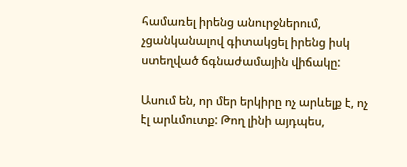համառել իրենց անուրջներում, չցանկանալով գիտակցել իրենց իսկ ստեղված ճգնաժամային վիճակը:

Ասում են, որ մեր երկիրը ոչ արևելք է, ոչ էլ արևմուտք: Թող լինի այդպես,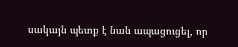սակայն պետք է նաև ապացուցել, որ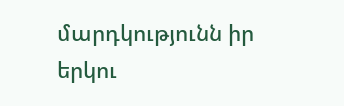մարդկությունն իր երկու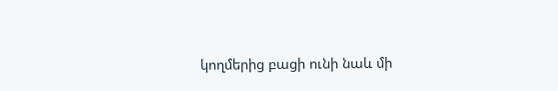կողմերից բացի ունի նաև մի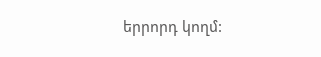երրորդ կողմ: